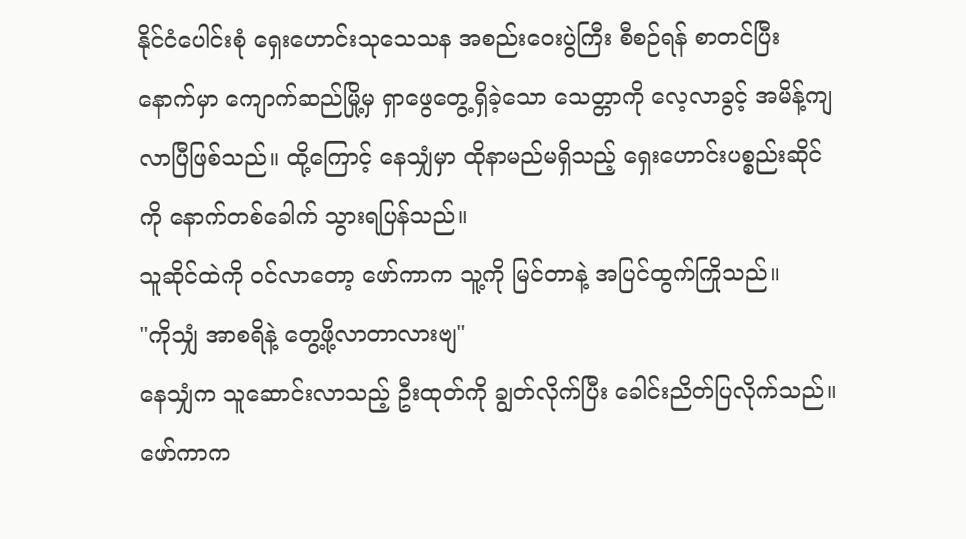နိုင်ငံပေါင်းစုံ ရှေးဟောင်းသုသေသန အစည်းဝေးပွဲကြီး စီစဉ်ရန် စာတင်ပြီးနောက်မှာ ကျောက်ဆည်မြို့မှ ရှာဖွေတွေ့ရှိခဲ့သော သေတ္တာကို လေ့လာခွင့် အမိန့်ကျလာပြီဖြစ်သည်။ ထို့ကြောင့် နေသျှံမှာ ထိုနာမည်မရှိသည့် ရှေးဟောင်းပစ္စည်းဆိုင်ကို နောက်တစ်ခေါက် သွားရပြန်သည်။
သူဆိုင်ထဲကို ဝင်လာတော့ ဖော်ကာက သူ့ကို မြင်တာနဲ့ အပြင်ထွက်ကြိုသည်။
"ကိုသျှံ အာစရိနဲ့ တွေ့ဖို့လာတာလားဗျ"
နေသျှံက သူဆောင်းလာသည့် ဦးထုတ်ကို ချွတ်လိုက်ပြီး ခေါင်းညိတ်ပြလိုက်သည်။ ဖော်ကာက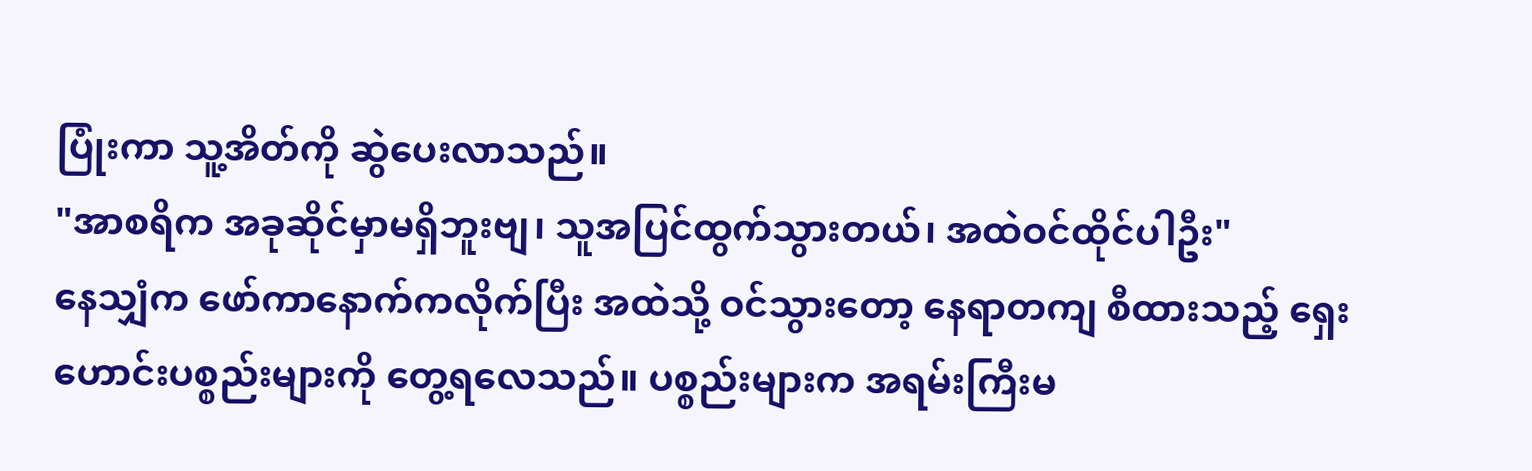ပြုံးကာ သူ့အိတ်ကို ဆွဲပေးလာသည်။
"အာစရိက အခုဆိုင်မှာမရှိဘူးဗျ၊ သူအပြင်ထွက်သွားတယ်၊ အထဲဝင်ထိုင်ပါဦး"
နေသျှံက ဖော်ကာနောက်ကလိုက်ပြီး အထဲသို့ ဝင်သွားတော့ နေရာတကျ စီထားသည့် ရှေးဟောင်းပစ္စည်းများကို တွေ့ရလေသည်။ ပစ္စည်းများက အရမ်းကြီးမ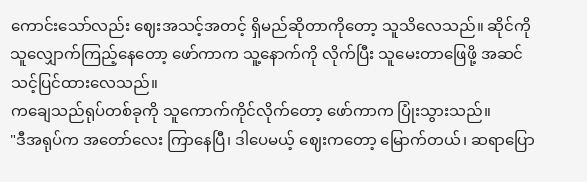ကောင်းသော်လည်း ဈေးအသင့်အတင့် ရှိမည်ဆိုတာကိုတော့ သူသိလေသည်။ ဆိုင်ကို သူလျှောက်ကြည့်နေတော့ ဖော်ကာက သူ့နောက်ကို လိုက်ပြီး သူမေးတာဖြေဖို့ အဆင်သင့်ပြင်ထားလေသည်။
ကချေသည်ရုပ်တစ်ခုကို သူကောက်ကိုင်လိုက်တော့ ဖော်ကာက ပြုံးသွားသည်။
"ဒီအရုပ်က အတော်လေး ကြာနေပြီ၊ ဒါပေမယ့် ဈေးကတော့ မြောက်တယ်၊ ဆရာပြော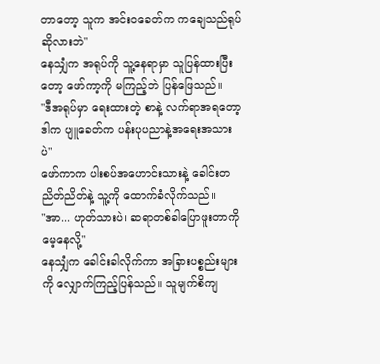တာတော့ သူက အင်းဝခေတ်က ကချေသည်ရုပ်ဆိုလားဘဲ"
နေသျှံက အရုပ်ကို သူ့နေရာမှာ သူပြန်ထားပြီးတော့ ဖော်ကာ့ကို မကြည့်ဘဲ ပြန်ဖြေသည်။
"ဒီအရုပ်မှာ ရေးထားတဲ့ စာနဲ့ လက်ရာအရတော့ ဒါက ပျူခေတ်က ပန်းပုပညာနဲ့အရေးအသားပဲ"
ဖော်ကာက ပါးစပ်အဟောင်းသားနဲ့ ခေါင်းတညိတ်ညိတ်နဲ့ သူ့ကို ထောက်ခံလိုက်သည်။
"အာ... ဟုတ်သားပဲ၊ ဆရာတစ်ခါပြောဖူးတာကို မေ့နေလို့"
နေသျှံက ခေါင်းခါလိုက်ကာ အခြားပစ္စည်းများကို လျှောက်ကြည့်ပြန်သည်။ သူမျက်စိကျ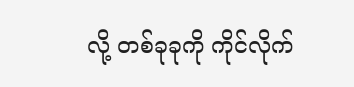လို့ တစ်ခုခုကို ကိုင်လိုက်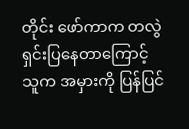တိုင်း ဖော်ကာက တလွဲရှင်းပြနေတာကြောင့် သူက အမှားကို ပြန်ပြင်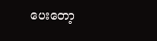ပေးတော့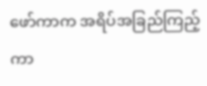ဖော်ကာက အရိပ်အခြည်ကြည့်ကာ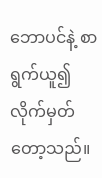ဘောပင်နဲ့ စာရွက်ယူ၍ လိုက်မှတ်တော့သည်။